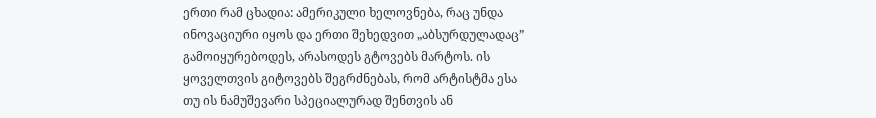ერთი რამ ცხადია: ამერიკული ხელოვნება, რაც უნდა ინოვაციური იყოს და ერთი შეხედვით „აბსურდულადაც” გამოიყურებოდეს, არასოდეს გტოვებს მარტოს. ის ყოველთვის გიტოვებს შეგრძნებას, რომ არტისტმა ესა თუ ის ნამუშევარი სპეციალურად შენთვის ან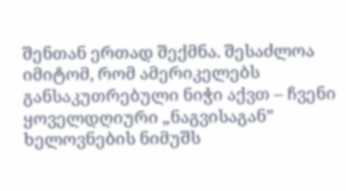შენთან ერთად შექმნა. შესაძლოა იმიტომ, რომ ამერიკელებს განსაკუთრებული ნიჭი აქვთ – ჩვენი ყოველდღიური „ნაგვისაგან” ხელოვნების ნიმუშს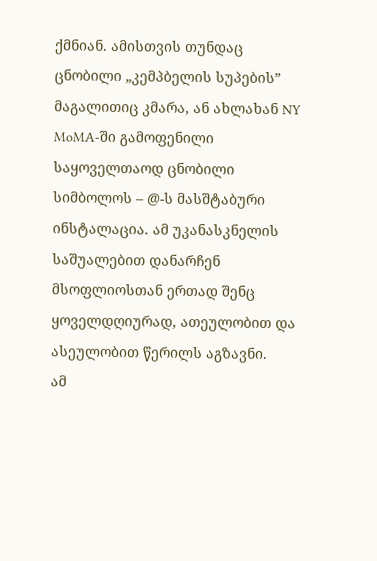ქმნიან. ამისთვის თუნდაც ცნობილი „კემპბელის სუპების” მაგალითიც კმარა, ან ახლახან NY MoMA-ში გამოფენილი საყოველთაოდ ცნობილი სიმბოლოს – @-ს მასშტაბური ინსტალაცია. ამ უკანასკნელის საშუალებით დანარჩენ მსოფლიოსთან ერთად შენც ყოველდღიურად, ათეულობით და ასეულობით წერილს აგზავნი.
ამ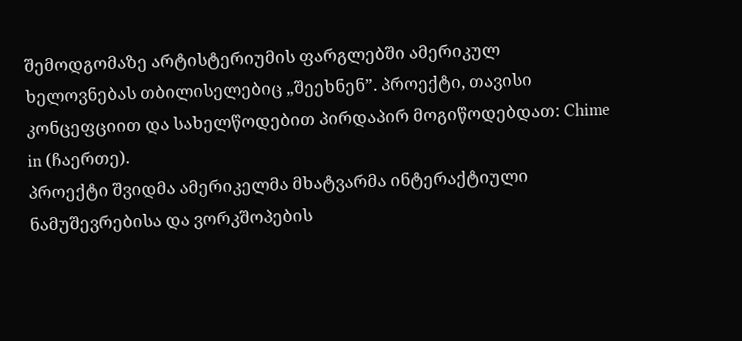შემოდგომაზე არტისტერიუმის ფარგლებში ამერიკულ ხელოვნებას თბილისელებიც „შეეხნენ”. პროექტი, თავისი კონცეფციით და სახელწოდებით პირდაპირ მოგიწოდებდათ: Chime in (ჩაერთე).
პროექტი შვიდმა ამერიკელმა მხატვარმა ინტერაქტიული ნამუშევრებისა და ვორკშოპების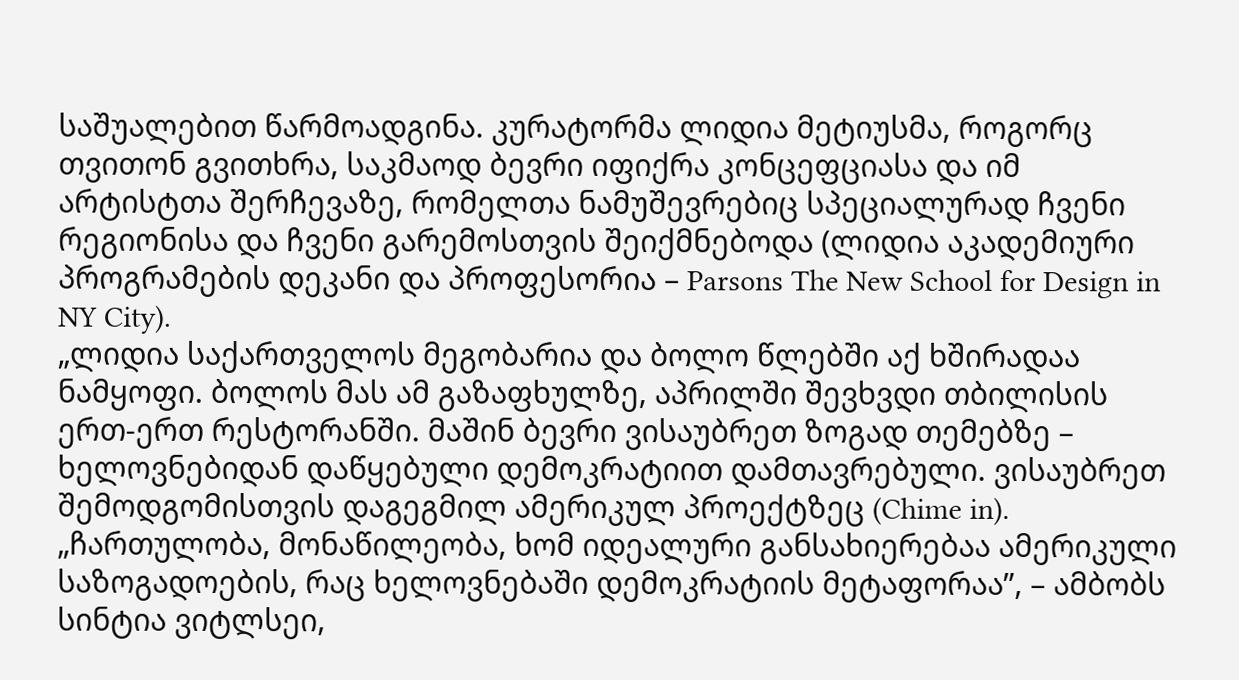საშუალებით წარმოადგინა. კურატორმა ლიდია მეტიუსმა, როგორც თვითონ გვითხრა, საკმაოდ ბევრი იფიქრა კონცეფციასა და იმ არტისტთა შერჩევაზე, რომელთა ნამუშევრებიც სპეციალურად ჩვენი რეგიონისა და ჩვენი გარემოსთვის შეიქმნებოდა (ლიდია აკადემიური პროგრამების დეკანი და პროფესორია – Parsons The New School for Design in NY City).
„ლიდია საქართველოს მეგობარია და ბოლო წლებში აქ ხშირადაა ნამყოფი. ბოლოს მას ამ გაზაფხულზე, აპრილში შევხვდი თბილისის ერთ-ერთ რესტორანში. მაშინ ბევრი ვისაუბრეთ ზოგად თემებზე – ხელოვნებიდან დაწყებული დემოკრატიით დამთავრებული. ვისაუბრეთ შემოდგომისთვის დაგეგმილ ამერიკულ პროექტზეც (Chime in). „ჩართულობა, მონაწილეობა, ხომ იდეალური განსახიერებაა ამერიკული საზოგადოების, რაც ხელოვნებაში დემოკრატიის მეტაფორაა”, – ამბობს სინტია ვიტლსეი,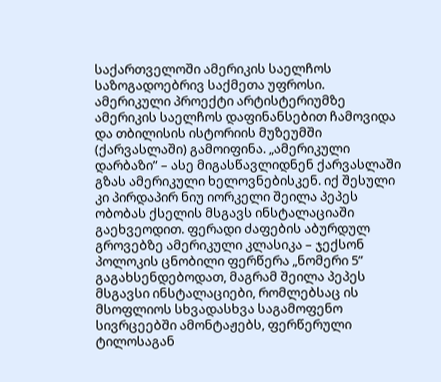საქართველოში ამერიკის საელჩოს საზოგადოებრივ საქმეთა უფროსი.
ამერიკული პროექტი არტისტერიუმზე ამერიკის საელჩოს დაფინანსებით ჩამოვიდა და თბილისის ისტორიის მუზეუმში (ქარვასლაში) გამოიფინა. „ამერიკული დარბაზი” – ასე მიგასწავლიდნენ ქარვასლაში გზას ამერიკული ხელოვნებისკენ. იქ შესული კი პირდაპირ ნიუ იორკელი შეილა პეპეს ობობას ქსელის მსგავს ინსტალაციაში გაეხვეოდით. ფერადი ძაფების აბურდულ გროვებზე ამერიკული კლასიკა – ჯექსონ პოლოკის ცნობილი ფერწერა „ნომერი 5” გაგახსენდებოდათ, მაგრამ შეილა პეპეს მსგავსი ინსტალაციები, რომლებსაც ის მსოფლიოს სხვადასხვა საგამოფენო სივრცეებში ამონტაჟებს, ფერწერული ტილოსაგან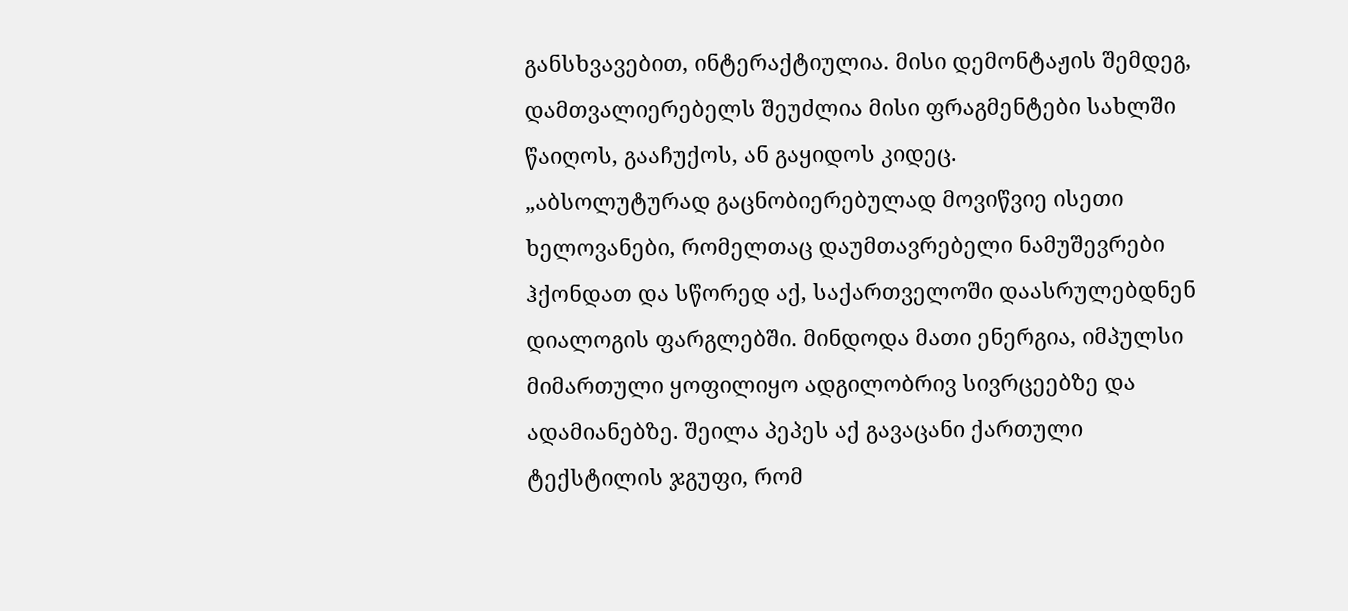განსხვავებით, ინტერაქტიულია. მისი დემონტაჟის შემდეგ, დამთვალიერებელს შეუძლია მისი ფრაგმენტები სახლში წაიღოს, გააჩუქოს, ან გაყიდოს კიდეც.
„აბსოლუტურად გაცნობიერებულად მოვიწვიე ისეთი ხელოვანები, რომელთაც დაუმთავრებელი ნამუშევრები ჰქონდათ და სწორედ აქ, საქართველოში დაასრულებდნენ დიალოგის ფარგლებში. მინდოდა მათი ენერგია, იმპულსი მიმართული ყოფილიყო ადგილობრივ სივრცეებზე და ადამიანებზე. შეილა პეპეს აქ გავაცანი ქართული ტექსტილის ჯგუფი, რომ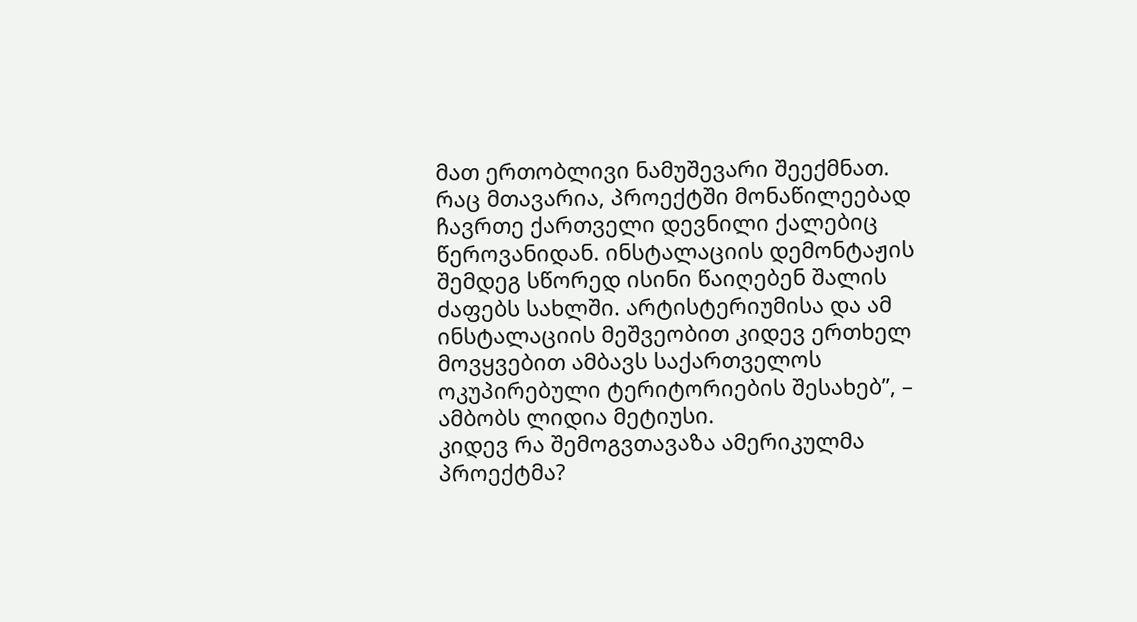მათ ერთობლივი ნამუშევარი შეექმნათ. რაც მთავარია, პროექტში მონაწილეებად ჩავრთე ქართველი დევნილი ქალებიც წეროვანიდან. ინსტალაციის დემონტაჟის შემდეგ სწორედ ისინი წაიღებენ შალის ძაფებს სახლში. არტისტერიუმისა და ამ ინსტალაციის მეშვეობით კიდევ ერთხელ მოვყვებით ამბავს საქართველოს ოკუპირებული ტერიტორიების შესახებ”, – ამბობს ლიდია მეტიუსი.
კიდევ რა შემოგვთავაზა ამერიკულმა პროექტმა?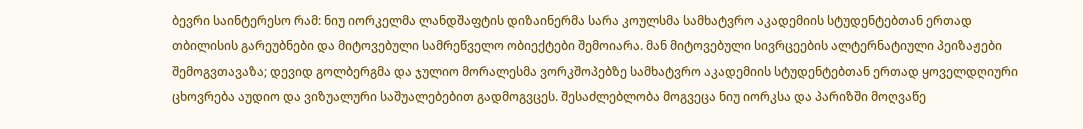ბევრი საინტერესო რამ: ნიუ იორკელმა ლანდშაფტის დიზაინერმა სარა კოულსმა სამხატვრო აკადემიის სტუდენტებთან ერთად თბილისის გარეუბნები და მიტოვებული სამრეწველო ობიექტები შემოიარა. მან მიტოვებული სივრცეების ალტერნატიული პეიზაჟები შემოგვთავაზა; დევიდ გოლბერგმა და ჯულიო მორალესმა ვორკშოპებზე სამხატვრო აკადემიის სტუდენტებთან ერთად ყოველდღიური ცხოვრება აუდიო და ვიზუალური საშუალებებით გადმოგვცეს. შესაძლებლობა მოგვეცა ნიუ იორკსა და პარიზში მოღვაწე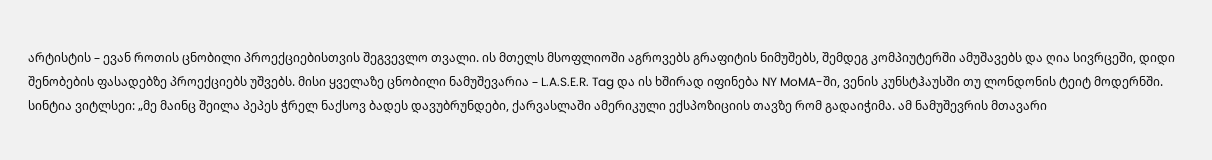არტისტის – ევან როთის ცნობილი პროექციებისთვის შეგვევლო თვალი. ის მთელს მსოფლიოში აგროვებს გრაფიტის ნიმუშებს, შემდეგ კომპიუტერში ამუშავებს და ღია სივრცეში, დიდი შენობების ფასადებზე პროექციებს უშვებს. მისი ყველაზე ცნობილი ნამუშევარია – L.A.S.E.R. Tag და ის ხშირად იფინება NY MoMA-ში, ვენის კუნსტჰაუსში თუ ლონდონის ტეიტ მოდერნში.
სინტია ვიტლსეი: „მე მაინც შეილა პეპეს ჭრელ ნაქსოვ ბადეს დავუბრუნდები, ქარვასლაში ამერიკული ექსპოზიციის თავზე რომ გადაიჭიმა. ამ ნამუშევრის მთავარი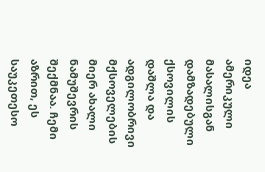იდეა ამერიკული მასალისგან დამზადებული ქსოვილის დაშლა და ადგილობრივი მქსოველების მიერ ახალი ნამუშევრის შექმნაა. ჩემი აზრით, ეს საუკეთესო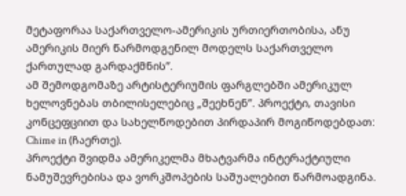მეტაფორაა საქართველო-ამერიკის ურთიერთობისა, ანუ ამერიკის მიერ წარმოდგენილ მოდელს საქართველო ქართულად გარდაქმნის”.
ამ შემოდგომაზე არტისტერიუმის ფარგლებში ამერიკულ ხელოვნებას თბილისელებიც „შეეხნენ”. პროექტი, თავისი კონცეფციით და სახელწოდებით პირდაპირ მოგიწოდებდათ: Chime in (ჩაერთე).
პროექტი შვიდმა ამერიკელმა მხატვარმა ინტერაქტიული ნამუშევრებისა და ვორკშოპების საშუალებით წარმოადგინა.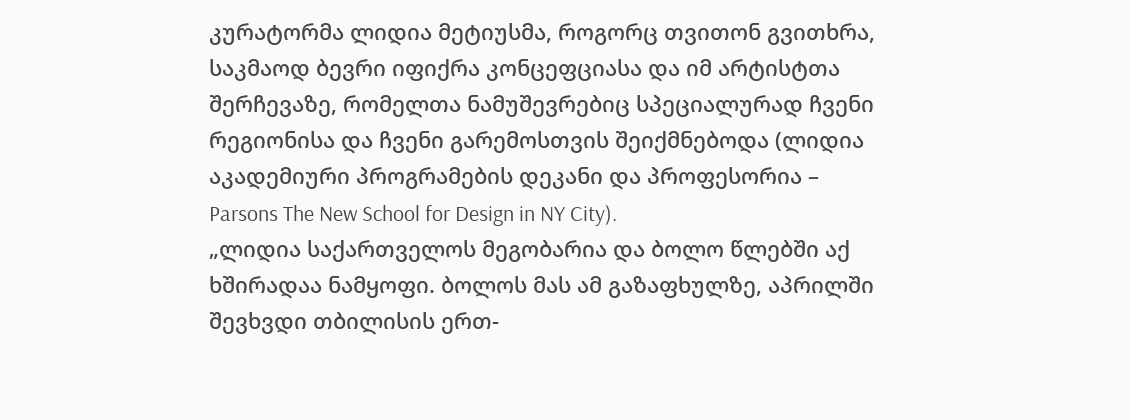კურატორმა ლიდია მეტიუსმა, როგორც თვითონ გვითხრა, საკმაოდ ბევრი იფიქრა კონცეფციასა და იმ არტისტთა შერჩევაზე, რომელთა ნამუშევრებიც სპეციალურად ჩვენი რეგიონისა და ჩვენი გარემოსთვის შეიქმნებოდა (ლიდია აკადემიური პროგრამების დეკანი და პროფესორია – Parsons The New School for Design in NY City).
„ლიდია საქართველოს მეგობარია და ბოლო წლებში აქ ხშირადაა ნამყოფი. ბოლოს მას ამ გაზაფხულზე, აპრილში შევხვდი თბილისის ერთ-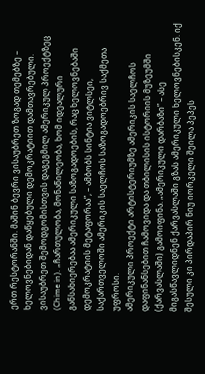ერთ რესტორანში. მაშინ ბევრი ვისაუბრეთ ზოგად თემებზე – ხელოვნებიდან დაწყებული დემოკრატიით დამთავრებული. ვისაუბრეთ შემოდგომისთვის დაგეგმილ ამერიკულ პროექტზეც (Chime in). „ჩართულობა, მონაწილეობა, ხომ იდეალური განსახიერებაა ამერიკული საზოგადოების, რაც ხელოვნებაში დემოკრატიის მეტაფორაა”, – ამბობს სინტია ვიტლსეი, საქართველოში ამერიკის საელჩოს საზოგადოებრივ საქმეთა უფროსი.
ამერიკული პროექტი არტისტერიუმზე ამერიკის საელჩოს დაფინანსებით ჩამოვიდა და თბილისის ისტორიის მუზეუმში (ქარვასლაში) გამოიფინა. „ამერიკული დარბაზი” – ასე მიგასწავლიდნენ ქარვასლაში გზას ამერიკული ხელოვნებისკენ. იქ შესული კი პირდაპირ ნიუ იორკელი შეილა პეპეს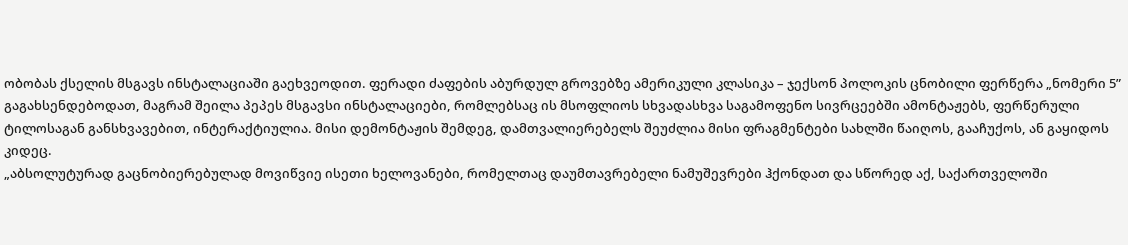ობობას ქსელის მსგავს ინსტალაციაში გაეხვეოდით. ფერადი ძაფების აბურდულ გროვებზე ამერიკული კლასიკა – ჯექსონ პოლოკის ცნობილი ფერწერა „ნომერი 5” გაგახსენდებოდათ, მაგრამ შეილა პეპეს მსგავსი ინსტალაციები, რომლებსაც ის მსოფლიოს სხვადასხვა საგამოფენო სივრცეებში ამონტაჟებს, ფერწერული ტილოსაგან განსხვავებით, ინტერაქტიულია. მისი დემონტაჟის შემდეგ, დამთვალიერებელს შეუძლია მისი ფრაგმენტები სახლში წაიღოს, გააჩუქოს, ან გაყიდოს კიდეც.
„აბსოლუტურად გაცნობიერებულად მოვიწვიე ისეთი ხელოვანები, რომელთაც დაუმთავრებელი ნამუშევრები ჰქონდათ და სწორედ აქ, საქართველოში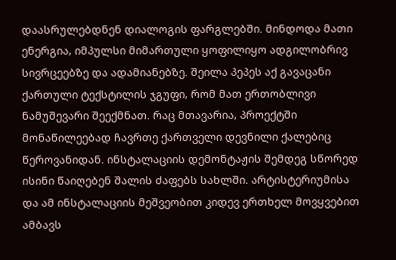დაასრულებდნენ დიალოგის ფარგლებში. მინდოდა მათი ენერგია, იმპულსი მიმართული ყოფილიყო ადგილობრივ სივრცეებზე და ადამიანებზე. შეილა პეპეს აქ გავაცანი ქართული ტექსტილის ჯგუფი, რომ მათ ერთობლივი ნამუშევარი შეექმნათ. რაც მთავარია, პროექტში მონაწილეებად ჩავრთე ქართველი დევნილი ქალებიც წეროვანიდან. ინსტალაციის დემონტაჟის შემდეგ სწორედ ისინი წაიღებენ შალის ძაფებს სახლში. არტისტერიუმისა და ამ ინსტალაციის მეშვეობით კიდევ ერთხელ მოვყვებით ამბავს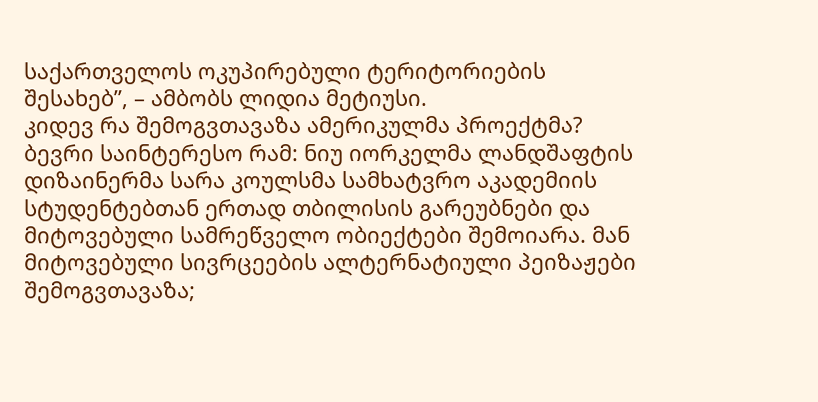საქართველოს ოკუპირებული ტერიტორიების შესახებ”, – ამბობს ლიდია მეტიუსი.
კიდევ რა შემოგვთავაზა ამერიკულმა პროექტმა? ბევრი საინტერესო რამ: ნიუ იორკელმა ლანდშაფტის დიზაინერმა სარა კოულსმა სამხატვრო აკადემიის სტუდენტებთან ერთად თბილისის გარეუბნები და მიტოვებული სამრეწველო ობიექტები შემოიარა. მან მიტოვებული სივრცეების ალტერნატიული პეიზაჟები შემოგვთავაზა;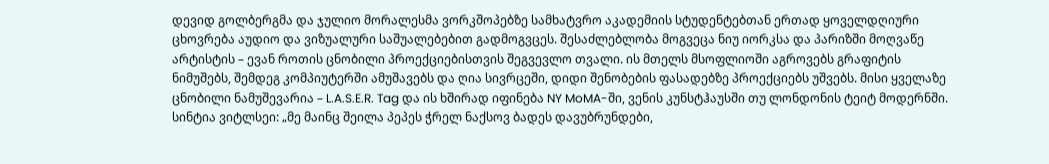დევიდ გოლბერგმა და ჯულიო მორალესმა ვორკშოპებზე სამხატვრო აკადემიის სტუდენტებთან ერთად ყოველდღიური ცხოვრება აუდიო და ვიზუალური საშუალებებით გადმოგვცეს. შესაძლებლობა მოგვეცა ნიუ იორკსა და პარიზში მოღვაწე არტისტის – ევან როთის ცნობილი პროექციებისთვის შეგვევლო თვალი. ის მთელს მსოფლიოში აგროვებს გრაფიტის ნიმუშებს, შემდეგ კომპიუტერში ამუშავებს და ღია სივრცეში, დიდი შენობების ფასადებზე პროექციებს უშვებს. მისი ყველაზე ცნობილი ნამუშევარია – L.A.S.E.R. Tag და ის ხშირად იფინება NY MoMA-ში, ვენის კუნსტჰაუსში თუ ლონდონის ტეიტ მოდერნში.
სინტია ვიტლსეი: „მე მაინც შეილა პეპეს ჭრელ ნაქსოვ ბადეს დავუბრუნდები,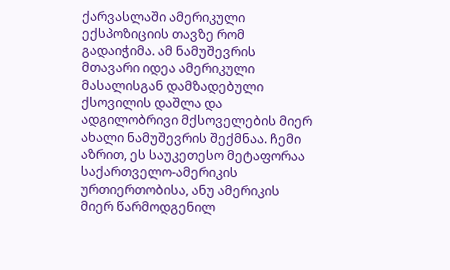ქარვასლაში ამერიკული ექსპოზიციის თავზე რომ გადაიჭიმა. ამ ნამუშევრის მთავარი იდეა ამერიკული მასალისგან დამზადებული ქსოვილის დაშლა და ადგილობრივი მქსოველების მიერ ახალი ნამუშევრის შექმნაა. ჩემი აზრით, ეს საუკეთესო მეტაფორაა საქართველო-ამერიკის ურთიერთობისა, ანუ ამერიკის მიერ წარმოდგენილ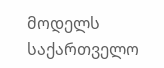მოდელს საქართველო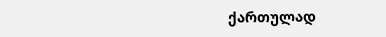ქართულად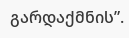გარდაქმნის”.